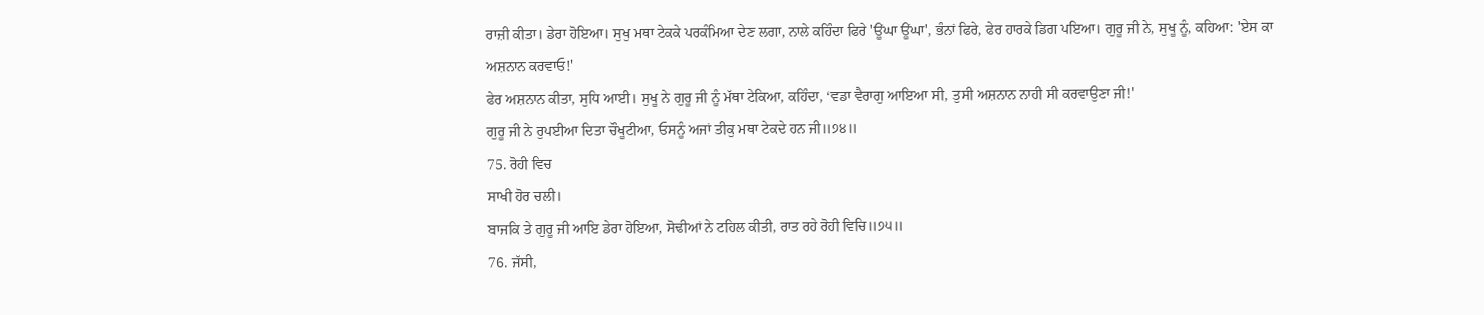ਰਾਜ਼ੀ ਕੀਤਾ। ਡੇਰਾ ਹੋਇਆ। ਸੁਖੁ ਮਥਾ ਟੇਕਕੇ ਪਰਕੰਮਿਆ ਦੇਣ ਲਗਾ, ਨਾਲੇ ਕਹਿੰਦਾ ਫਿਰੇ 'ਊਂਘਾ ਊਂਘਾ', ਭੰਨਾਂ ਫਿਰੇ, ਫੇਰ ਹਾਰਕੇ ਡਿਗ ਪਇਆ। ਗੁਰੂ ਜੀ ਨੇ, ਸੁਖੂ ਨੂੰ, ਕਹਿਆ: 'ਏਸ ਕਾ ਅਸ਼ਨਾਨ ਕਰਵਾਓ!'
ਫੇਰ ਅਸ਼ਨਾਨ ਕੀਤਾ, ਸੁਧਿ ਆਈ। ਸੁਖੂ ਨੇ ਗੁਰੂ ਜੀ ਨੂੰ ਮੱਥਾ ਟੇਕਿਆ, ਕਹਿੰਦਾ, ‘ਵਡਾ ਵੈਰਾਗੁ ਆਇਆ ਸੀ, ਤੁਸੀ ਅਸ਼ਨਾਨ ਨਾਹੀ ਸੀ ਕਰਵਾਉਣਾ ਜੀ!'
ਗੁਰੂ ਜੀ ਨੇ ਰੁਪਈਆ ਦਿਤਾ ਚੌਖੂਟੀਆ, ਓਸਨੂੰ ਅਜਾਂ ਤੀਕੁ ਮਥਾ ਟੇਕਦੇ ਹਨ ਜੀ॥੭੪॥
75. ਰੋਹੀ ਵਿਚ
ਸਾਖੀ ਹੋਰ ਚਲੀ।
ਬਾਜਕਿ ਤੇ ਗੁਰੂ ਜੀ ਆਇ ਡੇਰਾ ਹੋਇਆ, ਸੋਢੀਆਂ ਨੇ ਟਹਿਲ ਕੀਤੀ, ਰਾਤ ਰਹੇ ਰੋਹੀ ਵਿਚਿ॥੭੫॥
76. ਜੱਸੀ,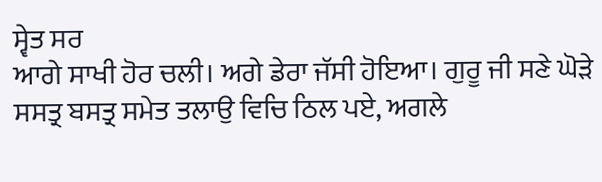ਸ੍ਵੇਤ ਸਰ
ਆਗੇ ਸਾਖੀ ਹੋਰ ਚਲੀ। ਅਗੇ ਡੇਰਾ ਜੱਸੀ ਹੋਇਆ। ਗੁਰੂ ਜੀ ਸਣੇ ਘੋੜੇ ਸਸਤ੍ਰ ਬਸਤ੍ਰ ਸਮੇਤ ਤਲਾਉ ਵਿਚਿ ਠਿਲ ਪਏ, ਅਗਲੇ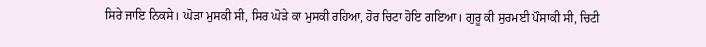ਸਿਰੇ ਜਾਇ ਨਿਕਸੇ। ਘੋੜਾ ਮੁਸਕੀ ਸੀ, ਸਿਰ ਘੋੜੇ ਕਾ ਮੁਸਕੀ ਰਹਿਆ, ਹੋਰ ਚਿਟਾ ਹੋਇ ਗਇਆ। ਗੁਰੂ ਕੀ ਸੁਰਮਈ ਪੌਸਾਕੀ ਸੀ, ਚਿਟੀ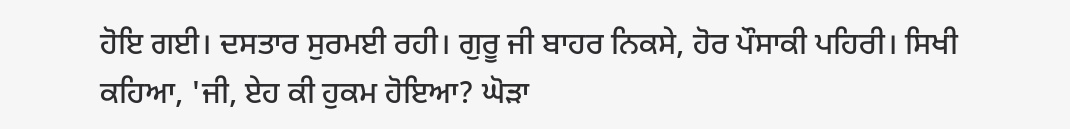ਹੋਇ ਗਈ। ਦਸਤਾਰ ਸੁਰਮਈ ਰਹੀ। ਗੁਰੂ ਜੀ ਬਾਹਰ ਨਿਕਸੇ, ਹੋਰ ਪੌਸਾਕੀ ਪਹਿਰੀ। ਸਿਖੀ ਕਹਿਆ, 'ਜੀ, ਏਹ ਕੀ ਹੁਕਮ ਹੋਇਆ? ਘੋੜਾ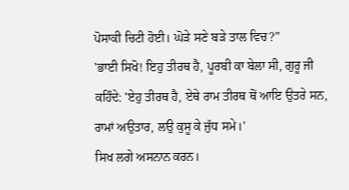ਪੋਸਾਕੀ ਚਿਟੀ ਹੋਈ। ਘੋੜੇ ਸਣੇ ਬੜੇ ਤਾਲ ਵਿਚ?”
'ਭਾਈ ਸਿਖੋ! ਇਹੁ ਤੀਰਥ ਹੈ, ਪੂਰਬੀ ਕਾ ਬੇਲਾ ਸੀ, ਗੁਰੂ ਜੀ ਕਹਿੰਦੇ: 'ਏਹੁ ਤੀਰਥ ਹੈ, ਏਥੇ ਰਾਮ ਤੀਰਥ ਥੋਂ ਆਇ ਉਤਰੇ ਸਨ, ਰਾਮਾਂ ਅਉਤਾਰ, ਲਉ ਕੁਸੂ ਕੇ ਜੁੱਧ ਸਮੇ।'
ਸਿਖ ਲਗੇ ਅਸਨਾਨ ਕਰਨ।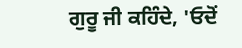ਗੁਰੂ ਜੀ ਕਹਿੰਦੇ, 'ਓਦੋਂ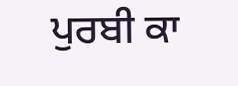ਪੁਰਬੀ ਕਾ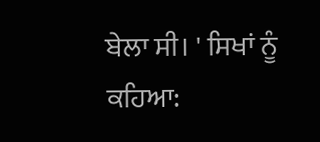ਬੇਲਾ ਸੀ। ' ਸਿਖਾਂ ਨੂੰ ਕਹਿਆ: